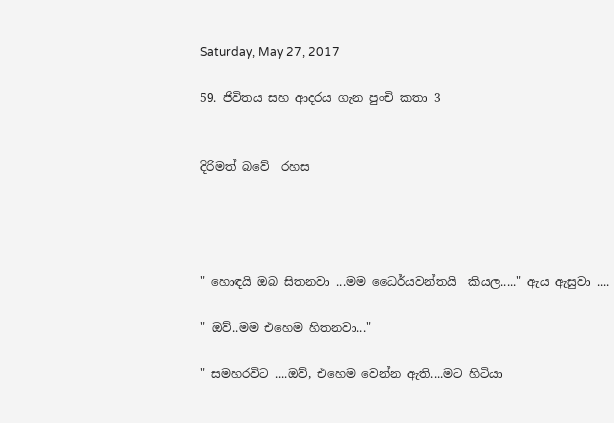Saturday, May 27, 2017

59. ජිවිතය සහ ආදරය ගැන පුංචි කතා 3


දිරිමත් බවේ  රහස




" හොඳයි ඔබ සිතනවා ...මම ධෛර්යවන්තයි  කියල....." ඇය ඇසුවා ....

" ඔව්..මම එහෙම හිතනවා..."

" සමහරවිට ....ඔව්, එහෙම වෙන්න ඇති....මට හිටියා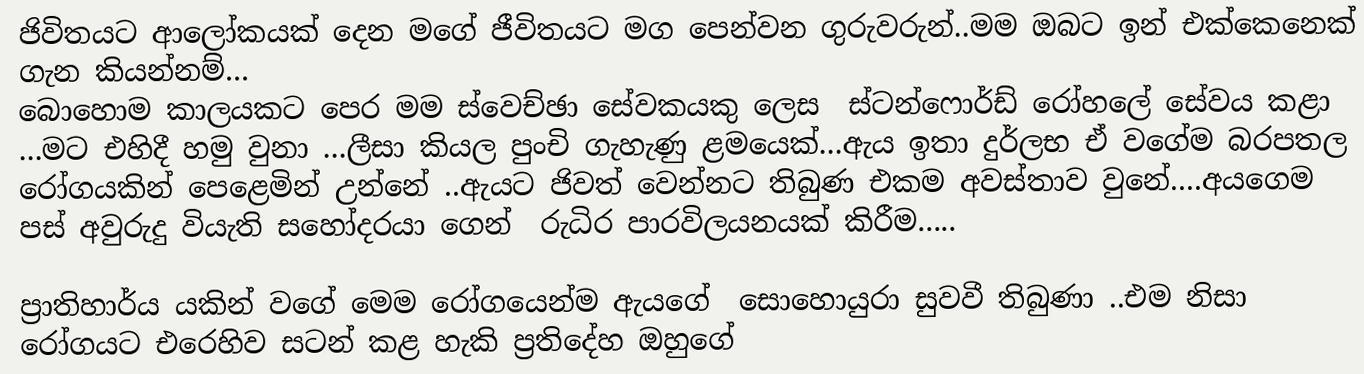ජිවිතයට ආලෝකයක් දෙන මගේ ජීවිතයට මග පෙන්වන ගුරුවරුන්..මම ඔබට ඉන් එක්කෙනෙක් ගැන කියන්නම්...
බොහොම කාලයකට පෙර මම ස්වෙච්ඡා සේවකයකු ලෙස  ස්ටන්ෆොර්ඩ් රෝහලේ සේවය කළා ...මට එහිදී හමු වුනා ...ලීසා කියල පුංචි ගැහැණු ළමයෙක්...ඇය ඉතා දුර්ලභ ඒ වගේම බරපතල රෝගයකින් පෙළෙමින් උන්නේ ..ඇයට ජිවත් වෙන්නට තිබුණ එකම අවස්තාව වුනේ....අයගෙම පස් අවුරුදු වියැති සහෝදරයා ගෙන්  රුධිර පාරවිලයනයක් කිරීම.....

ප්‍රාතිහාර්ය යකින් වගේ මෙම රෝගයෙන්ම ඇයගේ  සොහොයුරා සුවවී තිබුණා ..එම නිසා රෝගයට එරෙහිව සටන් කළ හැකි ප්‍රතිදේහ ඔහුගේ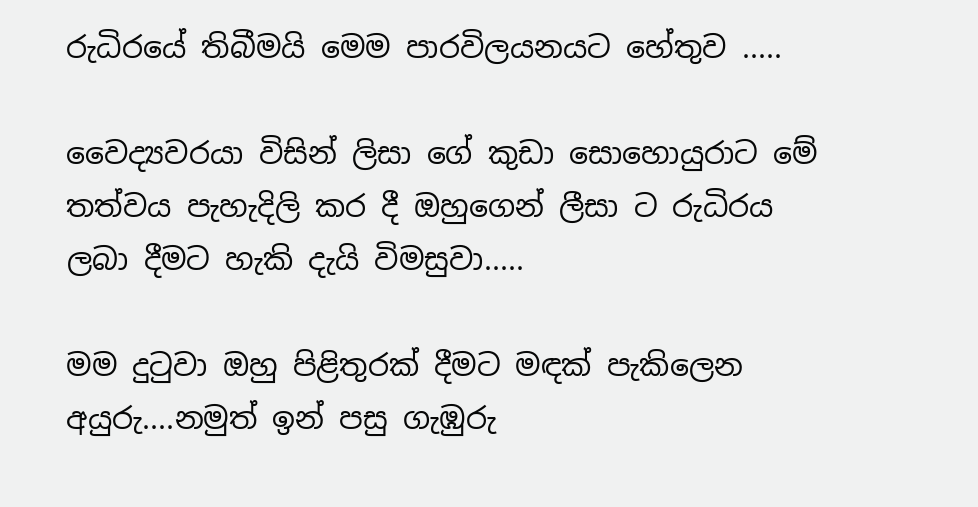රුධිරයේ තිබීමයි මෙම පාරවිලයනයට හේතුව .....

වෛද්‍යවරයා විසින් ලිසා ගේ කුඩා සොහොයුරාට මේ තත්වය පැහැදිලි කර දී ඔහුගෙන් ලීසා ට රුධිරය ලබා දීමට හැකි දැයි විමසුවා.....

මම දුටුවා ඔහු පිළිතුරක් දීමට මඳක් පැකිලෙන අයුරු....නමුත් ඉන් පසු ගැඹුරු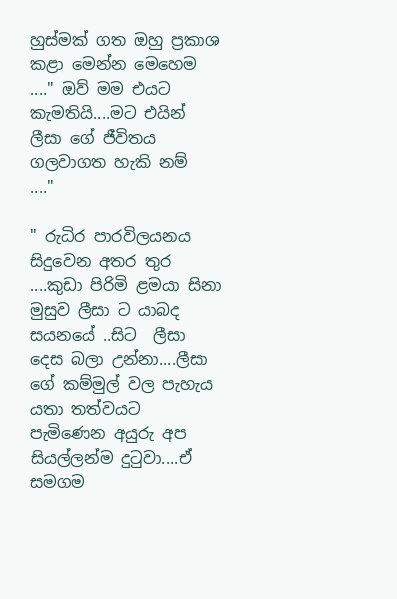හුස්මක් ගත ඔහු ප්‍රකාශ කළා මෙන්න මෙහෙම ...." ඔව් මම එයට කැමතියි....මට එයින් ලීසා ගේ ජීවිතය ගලවාගත හැකි නම්  ...."

" රුධිර පාරවිලයනය සිදුවෙන අතර තුර ....කුඩා පිරිමි ළමයා සිනා මුසුව ලීසා ට යාබද සයනයේ ..සිට  ලීසා දෙස බලා උන්නා....ලීසා ගේ කම්මුල් වල පැහැය යතා තත්වයට පැමිණෙන අයුරු අප සියල්ලන්ම දුටුවා....ඒ සමගම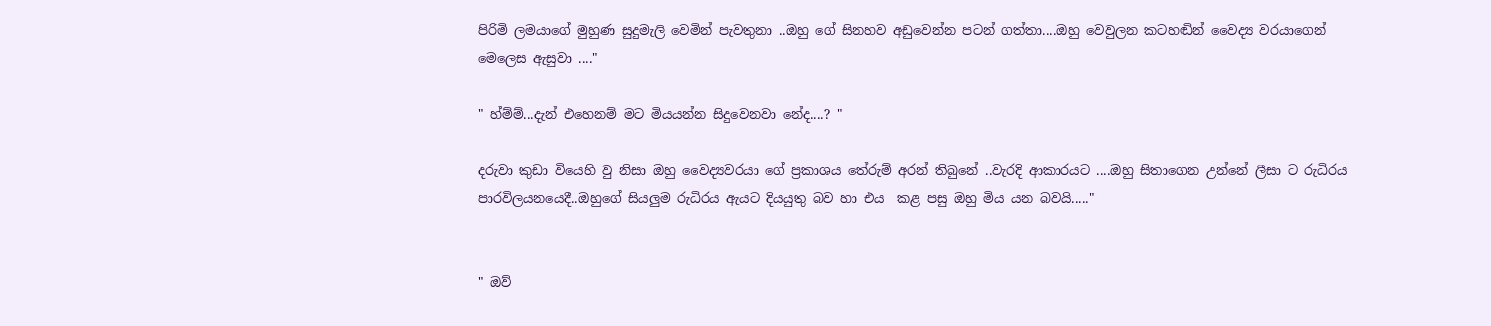පිරිමි ලමයාගේ මුහුණ සුදුමැලි වෙමින් පැවතුනා ..ඔහු ගේ සිනහව අඩුවෙන්න පටන් ගත්තා....ඔහු වෙවුලන කටහඬින් වෛද්‍ය වරයාගෙන් මෙලෙස ඇසුවා ...."

" හ්ම්ම්...දැන් එහෙනම් මට මියයන්න සිදුවෙනවා නේද....? "

දරුවා කුඩා වියෙහි වු නිසා ඔහු වෛද්‍යවරයා ගේ ප්‍රකාශය තේරුම් අරන් තිබුනේ ..වැරදි ආකාරයට ....ඔහු සිතාගෙන උන්නේ ලීසා ට රුධිරය පාරවිලයනයෙදී..ඔහුගේ සියලුම රුධිරය ඇයට දියයුතු බව හා එය  කළ පසු ඔහු මිය යන බවයි....."


" ඔව්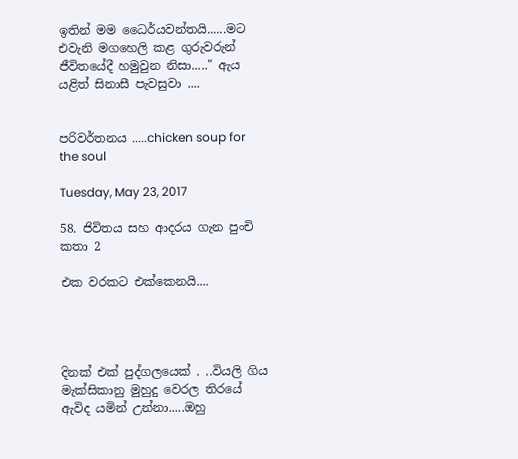ඉතින් මම ධෛර්යවන්තයි......මට එවැනි මගහෙලි කළ ගුරුවරුන් ජීවිතයේදී හමුවුන නිසා....." ඇය යළිත් සිනාසී පැවසුවා ....


පරිවර්තනය .....chicken soup for the soul

Tuesday, May 23, 2017

58. ජිවිතය සහ ආදරය ගැන පුංචි කතා 2

එක වරකට එක්කෙනයි....




දිනක් එක් පුද්ගලයෙක් . ..වියලි ගිය මැක්සිකානු මුහුදු වෙරල තිරයේ ඇවිද යමින් උන්නා.....ඔහු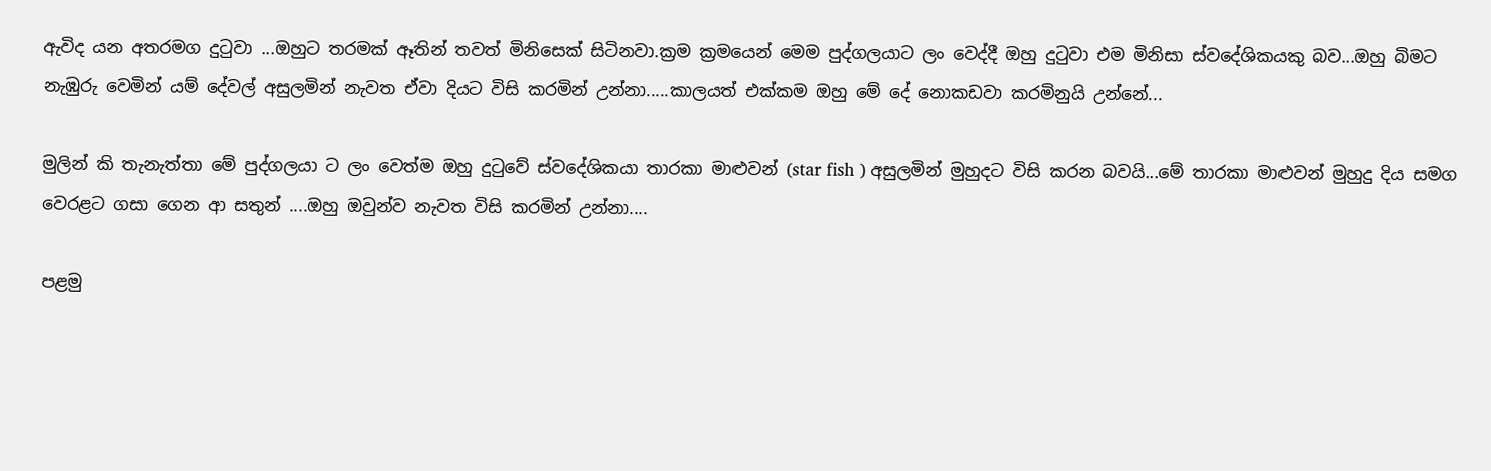ඇවිද යන අතරමග දුටුවා ...ඔහුට තරමක් ඈතින් තවත් මිනිසෙක් සිටිනවා.ක්‍රම ක්‍රමයෙන් මෙම පුද්ගලයාට ලං වෙද්දී ඔහු දුටුවා එම මිනිසා ස්වදේශිකයකු බව...ඔහු බිමට නැඹුරු වෙමින් යම් දේවල් අසුලමින් නැවත ඒවා දියට විසි කරමින් උන්නා.....කාලයත් එක්කම ඔහු මේ දේ නොකඩවා කරමිනුයි උන්නේ...

මුලින් කි තැනැත්තා මේ පුද්ගලයා ට ලං වෙත්ම ඔහු දුටුවේ ස්වදේශිකයා තාරකා මාළුවන් (star fish ) අසුලමින් මුහුදට විසි කරන බවයි...මේ තාරකා මාළුවන් මුහුදු දිය සමග වෙරළට ගසා ගෙන ආ සතුන් ....ඔහු ඔවුන්ව නැවත විසි කරමින් උන්නා....

පළමු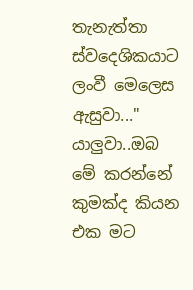තැනැත්තා ස්වදෙශිකයාට ලංවී මෙලෙස ඇසුවා..." යාලුවා..ඔබ මේ කරන්නේ කුමක්ද කියන එක මට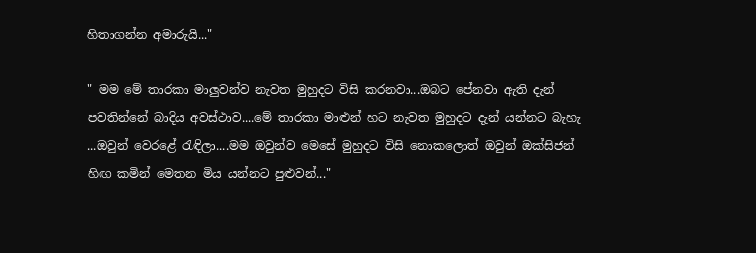හිතාගන්න අමාරුයි..."

" මම මේ තාරකා මාලුවන්ව නැවත මුහුදට විසි කරනවා...ඔබට පේනවා ඇති දැන් පවතින්නේ බාදිය අවස්ථාව....මේ තාරකා මාළුන් හට නැවත මුහුදට දැන් යන්නට බැහැ ...ඔවුන් වෙරළේ රැඳිලා....මම ඔවුන්ව මෙසේ මුහුදට විසි නොකලොත් ඔවුන් ඔක්සිජන් හිඟ කමින් මෙතන මිය යන්නට පුළුවන්..."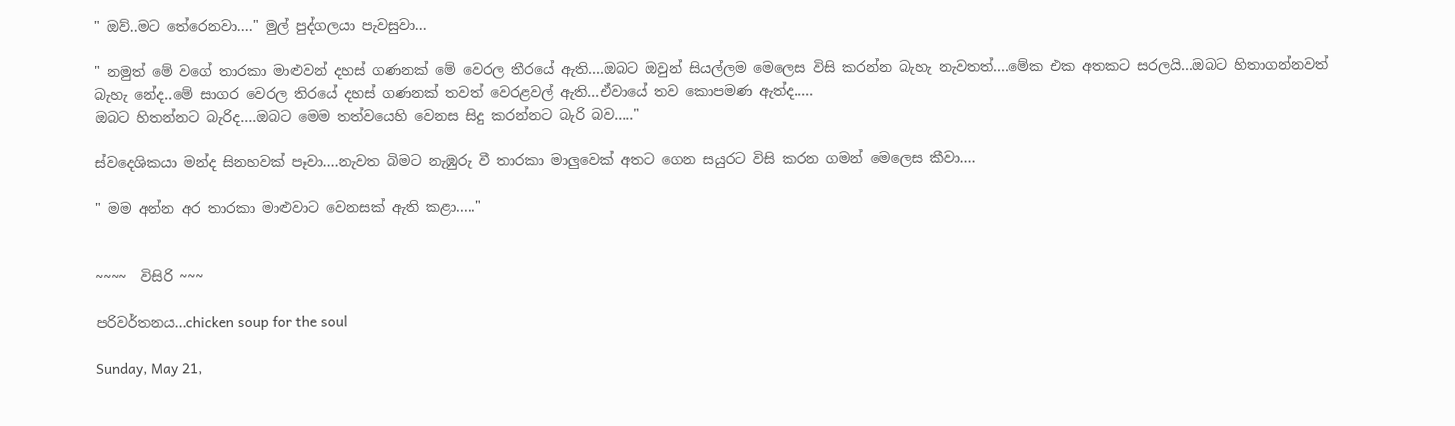" ඔව්..මට තේරෙනවා...." මුල් පුද්ගලයා පැවසුවා...

" නමුත් මේ වගේ තාරකා මාළුවන් දහස් ගණනක් මේ වෙරල තීරයේ ඇති....ඔබට ඔවුන් සියල්ලම මෙලෙස විසි කරන්න බැහැ නැවතත්....මේක එක අතකට සරලයි...ඔබට හිතාගන්නවත් බැහැ නේද..මේ සාගර වෙරල තිරයේ දහස් ගණනක් තවත් වෙරළවල් ඇති...ඒවායේ තව කොපමණ ඇත්ද.....
ඔබට හිතන්නට බැරිද....ඔබට මෙම තත්වයෙහි වෙනස සිදු කරන්නට බැරි බව....."

ස්වදෙශිකයා මන්ද සිනහවක් පෑවා....නැවත බිමට නැඹුරු වී තාරකා මාලුවෙක් අතට ගෙන සයුරට විසි කරන ගමන් මෙලෙස කීවා....

" මම අන්න අර තාරකා මාළුවාට වෙනසක් ඇති කළා....."


~~~~  විසිරි ~~~

පරිවර්තනය...chicken soup for the soul

Sunday, May 21,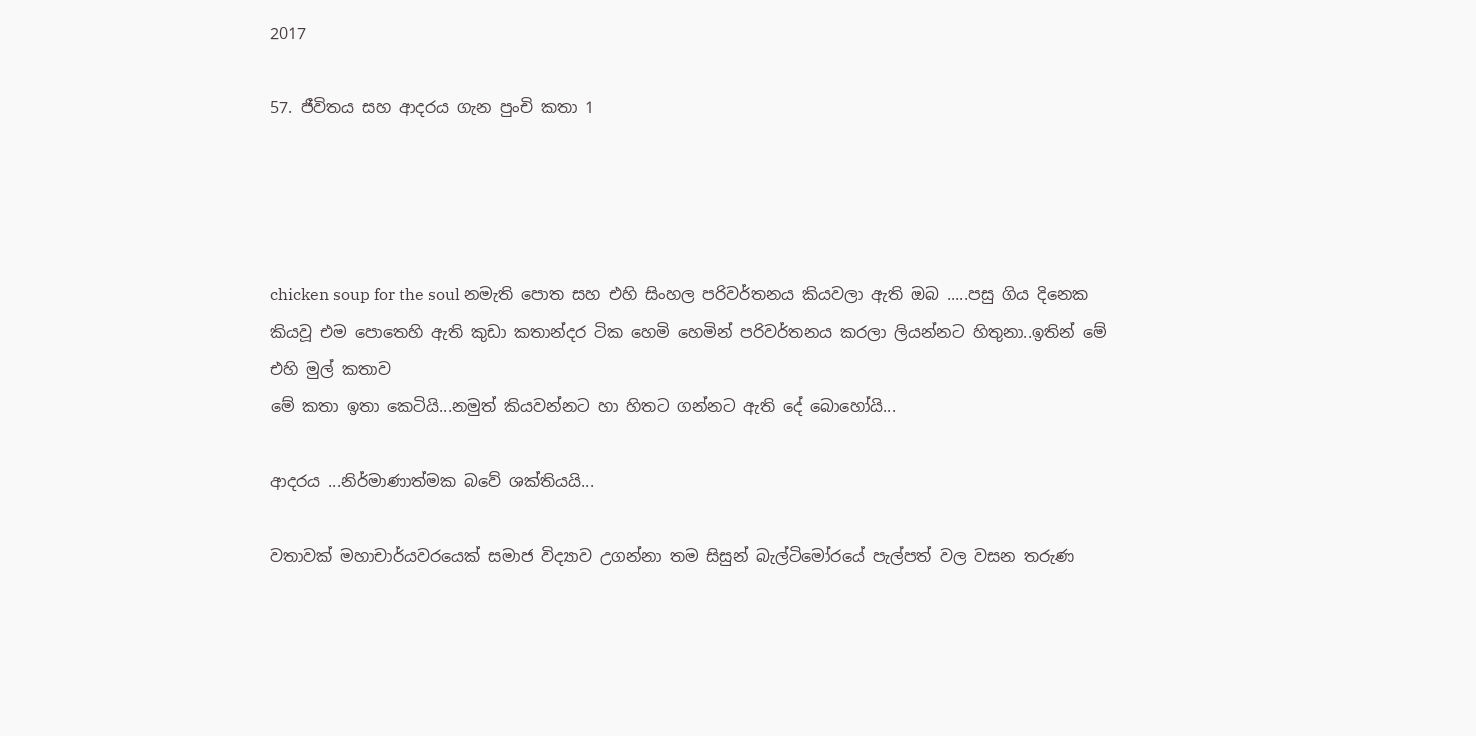2017

57. ජීවිතය සහ ආදරය ගැන පුංචි කතා 1




chicken soup for the soul නමැති පොත සහ එහි සිංහල පරිවර්තනය කියවලා ඇති ඔබ .....පසු ගිය දිනෙක කියවූ එම පොතෙහි ඇති කුඩා කතාන්දර ටික හෙමි හෙමින් පරිවර්තනය කරලා ලියන්නට හිතුනා..ඉතින් මේ එහි මුල් කතාව
මේ කතා ඉතා කෙටියි...නමුත් කියවන්නට හා හිතට ගන්නට ඇති දේ බොහෝයි...

ආදරය ...නිර්මාණාත්මක බවේ ශක්තියයි...

වතාවක් මහාචාර්යවරයෙක් සමාජ විද්‍යාව උගන්නා තම සිසුන් බැල්ටිමෝරයේ පැල්පත් වල වසන තරුණ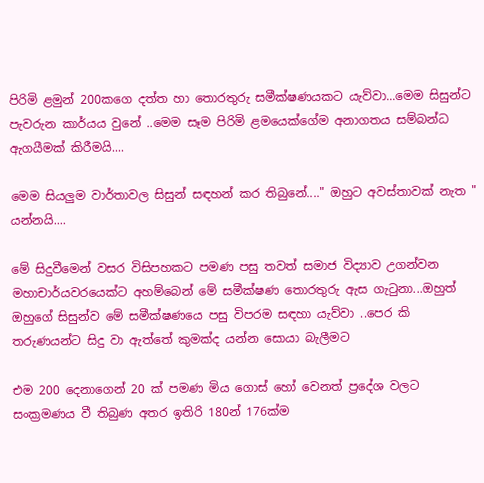පිරිමි ළමුන් 200කගෙ දත්ත හා තොරතුරු සමීක්ෂණයකට යැව්වා...මෙම සිසුන්ට පැවරුන කාර්යය වුනේ ..මෙම සෑම පිරිමි ළමයෙක්ගේම අනාගතය සම්බන්ධ ඇගයීමක් කිරීමයි....

මෙම සියලුම වාර්තාවල සිසුන් සඳහන් කර තිබුනේ...." ඔහුට අවස්තාවක් නැත " යන්නයි....

මේ සිදුවීමෙන් වසර විසිපහකට පමණ පසු තවත් සමාජ විද්‍යාව උගන්වන මහාචාර්යවරයෙක්ට අහම්බෙන් මේ සමීක්ෂණ තොරතුරු ඇස ගැටුනා...ඔහුත් ඔහුගේ සිසුන්ව මේ සමීක්ෂණයෙ පසු විපරම සඳහා යැව්වා ..පෙර කි තරුණයන්ට සිදු වා ඇත්තේ කුමක්ද යන්න සොයා බැලීමට

එම 200 දෙනාගෙන් 20 ක් පමණ මිය ගොස් හෝ වෙනත් ප්‍රදේශ වලට සංක්‍රමණය වී තිබුණ අතර ඉතිරි 180න් 176ක්ම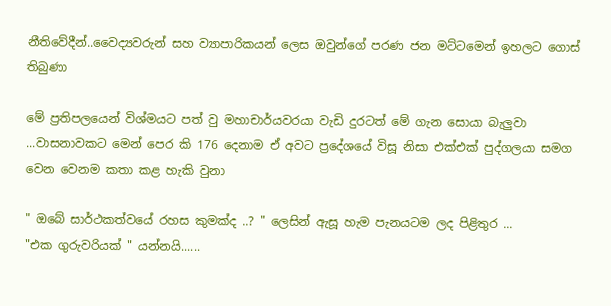නීතිවේදීන්..වෛද්‍යවරුන් සහ ව්‍යාපාරිකයන් ලෙස ඔවුන්ගේ පරණ ජන මට්ටමෙන් ඉහලට ගොස් තිබුණා

මේ ප්‍රතිපලයෙන් විශ්මයට පත් වු මහාචාර්යවරයා වැඩි දුරටත් මේ ගැන සොයා බැලුවා ...වාසනාවකට මෙන් පෙර කි 176 දෙනාම ඒ අවට ප්‍රදේශයේ විසූ නිසා එක්එක් පුද්ගලයා සමග වෙන වෙනම කතා කළ හැකි වුනා

" ඔබේ සාර්ථකත්වයේ රහස කුමක්ද ..? " ලෙසින් ඇසූ හැම පැනයටම ලද පිළිතුර ...
"එක ගුරුවරියක් " යන්නයි......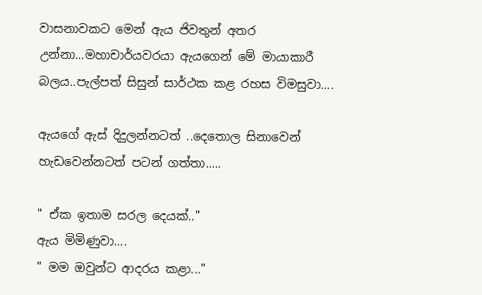වාසනාවකට මෙන් ඇය ජිවතුන් අතර උන්නා...මහාචාර්යවරයා ඇයගෙන් මේ මායාකාරී බලය..පැල්පත් සිසුන් සාර්ථක කළ රහස විමසුවා....

ඇයගේ ඇස් දිදුලන්නටත් ..දෙතොල සිනාවෙන් හැඩවෙන්නටත් පටන් ගත්තා.....

" ඒක ඉතාම සරල දෙයක්.."
ඇය මිමිණුවා....
" මම ඔවුන්ට ආදරය කළා..."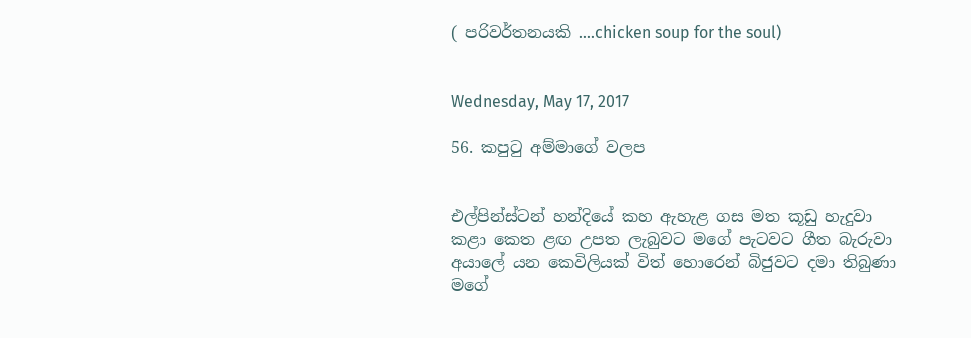( පරිවර්තනයකි ....chicken soup for the soul)


Wednesday, May 17, 2017

56. කපුටු අම්මාගේ වලප


එල්පින්ස්ටන් හන්දියේ කහ ඇහැළ ගස මත කූඩු හැදුවා
කළා කෙත ළඟ උපත ලැබුවට මගේ පැටවට ගීත බැරුවා
අයාලේ යන කෙවිලියක් විත් හොරෙන් බිජුවට දමා තිබුණා
මගේ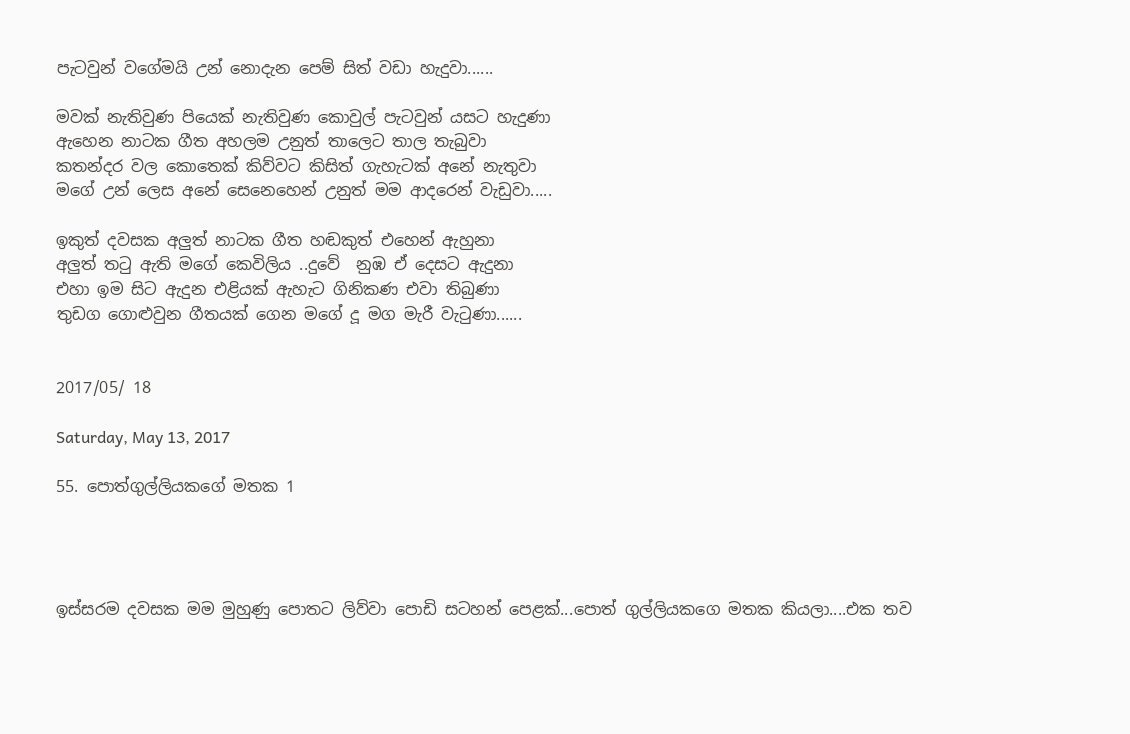පැටවුන් වගේමයි උන් නොදැන පෙම් සිත් වඩා හැදුවා......

මවක් නැතිවුණ පියෙක් නැතිවුණ කොවුල් පැටවුන් යසට හැදුණා
ඇහෙන නාටක ගීත අහලම උනුත් තාලෙට තාල තැබුවා
කතන්දර වල කොතෙක් කිව්වට කිසිත් ගැහැටක් අනේ නැතුවා
මගේ උන් ලෙස අනේ සෙනෙහෙන් උනුත් මම ආදරෙන් වැඩුවා.....

ඉකුත් දවසක අලුත් නාටක ගීත හඬකුත් එහෙන් ඇහුනා
අලුත් තටු ඇති මගේ කෙවිලිය ..දුවේ  නුඹ ඒ දෙසට ඇදුනා
එහා ඉම සිට ඇදුන එළියක් ඇහැට ගිනිකණ එවා තිබුණා
තුඩග ගොළුවුන ගීතයක් ගෙන මගේ දූ මග මැරී වැටුණා......


2017/05/ 18

Saturday, May 13, 2017

55. පොත්ගුල්ලියකගේ මතක 1




ඉස්සරම දවසක මම මුහුණු පොතට ලිව්වා පොඩි සටහන් පෙළක්...පොත් ගුල්ලියකගෙ මතක කියලා....එක තව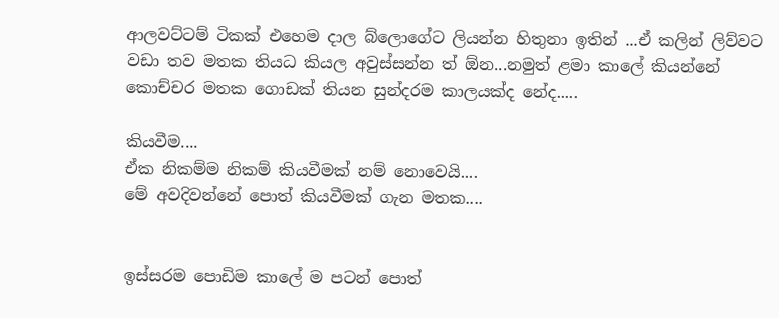ආලවට්ටම් ටිකක් එහෙම දාල බ්ලොගේට ලියන්න හිතුනා ඉතින් ...ඒ කලින් ලිව්වට වඩා තව මතක තියධ කියල අවුස්සන්න ත් ඕන...නමුත් ළමා කාලේ කියන්නේ කොච්චර මතක ගොඩක් තියන සුන්දරම කාලයක්ද නේද.....

කියවීම....
ඒක නිකම්ම නිකම් කියවීමක් නම් නොවෙයි....
මේ අවදිවන්නේ පොත් කියවීමක් ගැන මතක....


ඉස්සරම පොඩිම කාලේ ම පටන් පොත්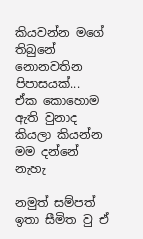කියවන්න මගේ තිබුනේ නොනවතින පිපාසයක්...
ඒක කොහොම ඇති වුනාද කියලා කියන්න මම දන්නේ නැහැ

නමුත් සම්පත් ඉතා සීමිත වු ඒ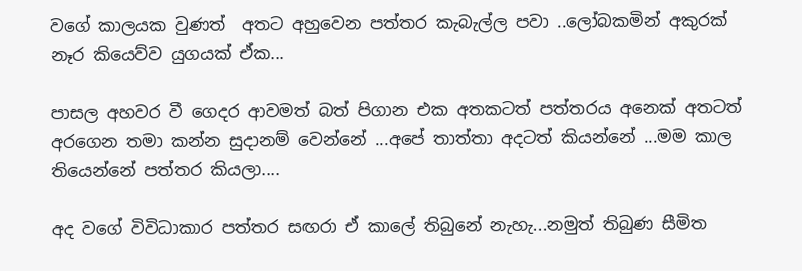වගේ කාලයක වුණත්  අතට අහුවෙන පත්තර කැබැල්ල පවා ..ලෝබකමින් අකුරක් නෑර කියෙව්ව යුගයක් ඒක...

පාසල අහවර වී ගෙදර ආවමත් බත් පිගාන එක අතකටත් පත්තරය අනෙක් අතටත් අරගෙන තමා කන්න සුදානම් වෙන්නේ ...අපේ තාත්තා අදටත් කියන්නේ ...මම කාල තියෙන්නේ පත්තර කියලා....

අද වගේ විවිධාකාර පත්තර සඟරා ඒ කාලේ තිබුනේ නැහැ...නමුත් තිබුණ සීමිත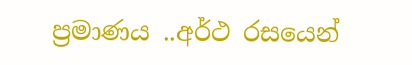ප්‍රමාණය ..අර්ථ රසයෙන්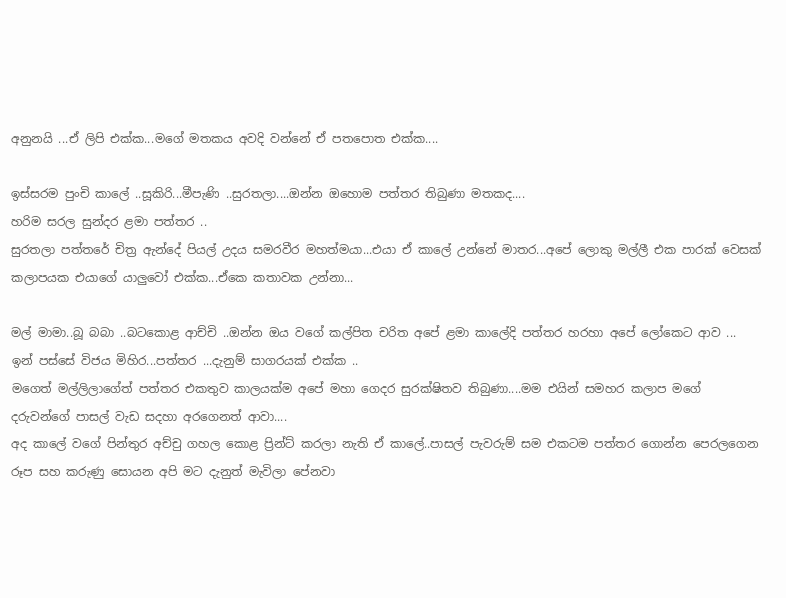අනුනයි ...ඒ ලිපි එක්ක...මගේ මතකය අවදි වන්නේ ඒ පතපොත එක්ක....

ඉස්සරම පුංචි කාලේ ..සූකිරි...මීපැණි ..සුරතලා....ඔන්න ඔහොම පත්තර තිබුණා මතකද....
හරිම සරල සුන්දර ළමා පත්තර ..
සුරතලා පත්තරේ චිත්‍ර ඇන්දේ පියල් උදය සමරවීර මහත්මයා...එයා ඒ කාලේ උන්නේ මාතර...අපේ ලොකු මල්ලී එක පාරක් වෙසක් කලාපයක එයාගේ යාලුවෝ එක්ක...ඒකෙ කතාවක උන්නා...

මල් මාමා..බූ බබා ..බටකොළ ආච්චි ..ඔන්න ඔය වගේ කල්පිත චරිත අපේ ළමා කාලේදි පත්තර හරහා අපේ ලෝකෙට ආව ...
ඉන් පස්සේ විජය මිහිර...පත්තර ...දැනුම් සාගරයක් එක්ක ..
මගෙත් මල්ලිලාගේත් පත්තර එකතුව කාලයක්ම අපේ මහා ගෙදර සුරක්ෂිතව තිබුණා....මම එයින් සමහර කලාප මගේ දරුවන්ගේ පාසල් වැඩ සදහා අරගෙනත් ආවා....
අද කාලේ වගේ පින්තුර අච්චු ගහල කොළ ප්‍රින්ට් කරලා නැති ඒ කාලේ..පාසල් පැවරුම් සම එකටම පත්තර ගොන්න පෙරලගෙන රූප සහ කරුණු සොයන අපි මට දැනුත් මැවිලා පේනවා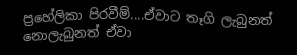ප්‍රහේලිකා පිරවීම්....ඒවාට තෑගි ලැබුනත් නොලැබුනත් ඒවා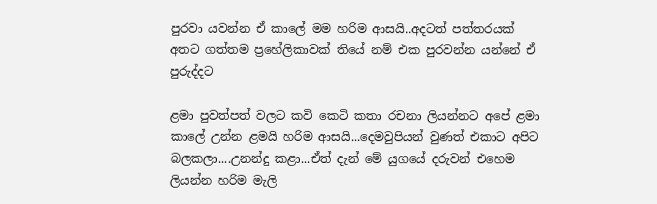පුරවා යවන්න ඒ කාලේ මම හරිම ආසයි..අදටත් පත්තරයක් අතට ගත්තම ප්‍රහේලිකාවක් තියේ නම් එක පුරවන්න යන්නේ ඒ පුරුද්දට

ළමා පුවත්පත් වලට කවි කෙටි කතා රචනා ලියන්නට අපේ ළමා කාලේ උන්න ළමයි හරිම ආසයි...දෙමවුපියන් වුණත් එකාට අපිට බලකලා....උනන්දු කළා...ඒත් දැන් මේ යුගයේ දරුවන් එහෙම ලියන්න හරිම මැලි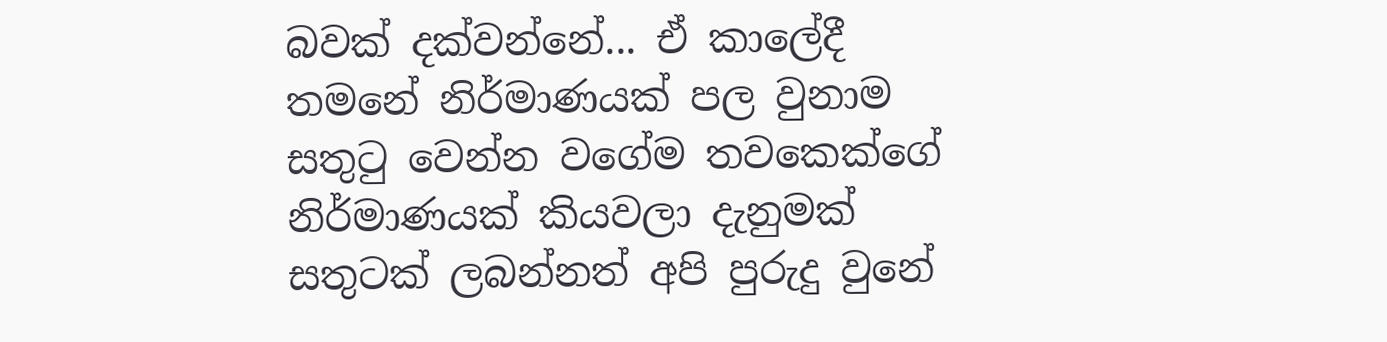බවක් දක්වන්නේ... ඒ කාලේදී තමනේ නිර්මාණයක් පල වුනාම සතුටු වෙන්න වගේම තවකෙක්ගේ නිර්මාණයක් කියවලා දැනුමක් සතුටක් ලබන්නත් අපි පුරුදු වුනේ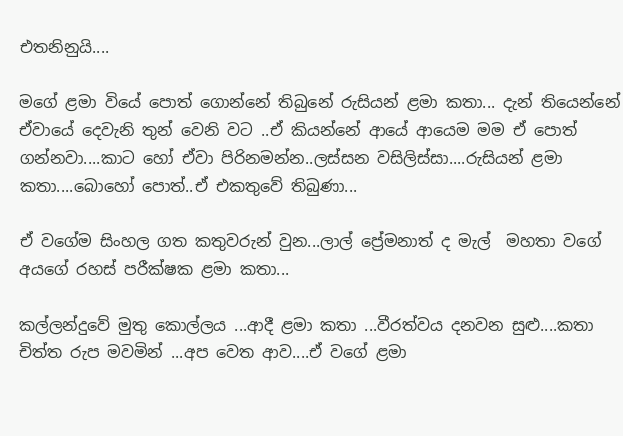එතනිනුයි....

මගේ ළමා වියේ පොත් ගොන්නේ තිබුනේ රුසියන් ළමා කතා... දැන් තියෙන්නේ ඒවායේ දෙවැනි තුන් වෙනි වට ..ඒ කියන්නේ ආයේ ආයෙම මම ඒ පොත් ගන්නවා....කාට හෝ ඒවා පිරිනමන්න..ලස්සන වසිලිස්සා....රුසියන් ළමා කතා....බොහෝ පොත්..ඒ එකතුවේ තිබුණා...

ඒ වගේම සිංහල ගත කතුවරුන් වුන...ලාල් ප්‍රේමනාත් ද මැල්  මහතා වගේ අයගේ රහස් පරීක්ෂක ළමා කතා...

කල්ලන්දුවේ මුතු කොල්ලය ...ආදී ළමා කතා ...වීරත්වය දනවන සුළු....කතා චිත්ත රුප මවමින් ...අප වෙත ආව....ඒ වගේ ළමා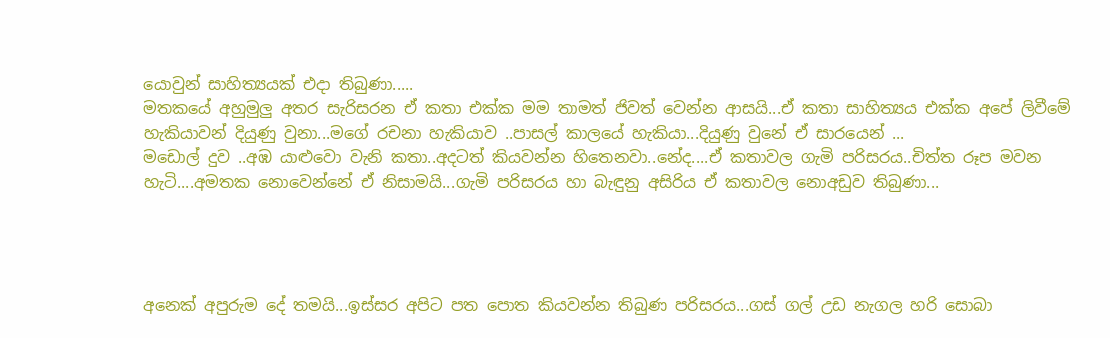යොවුන් සාහිත්‍යයක් එදා තිබුණා.....
මතකයේ අහුමුලු අතර සැරිසරන ඒ කතා එක්ක මම තාමත් ජිවත් වෙන්න ආසයි...ඒ කතා සාහිත්‍යය එක්ක අපේ ලිවීමේ හැකියාවන් දියුණු වුනා...මගේ රචනා හැකියාව ..පාසල් කාලයේ හැකියා...දියුණු වුනේ ඒ සාරයෙන් ...
මඩොල් දුව ..අඹ යාළුවො වැනි කතා..අදටත් කියවන්න හිතෙනවා..නේද....ඒ කතාවල ගැමි පරිසරය..චිත්ත රූප මවන හැටි....අමතක නොවෙන්නේ ඒ නිසාමයි...ගැමි පරිසරය හා බැඳුනු අසිරිය ඒ කතාවල නොඅඩුව තිබුණා...




අනෙක් අපුරුම දේ තමයි...ඉස්සර අපිට පත පොත කියවන්න තිබුණ පරිසරය...ගස් ගල් උඩ නැගල හරි සොබා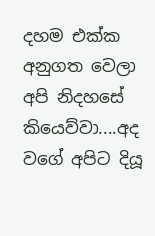දහම එක්ක අනුගත වෙලා අපි නිදහසේ කියෙව්වා....අද වගේ අපිට දියූ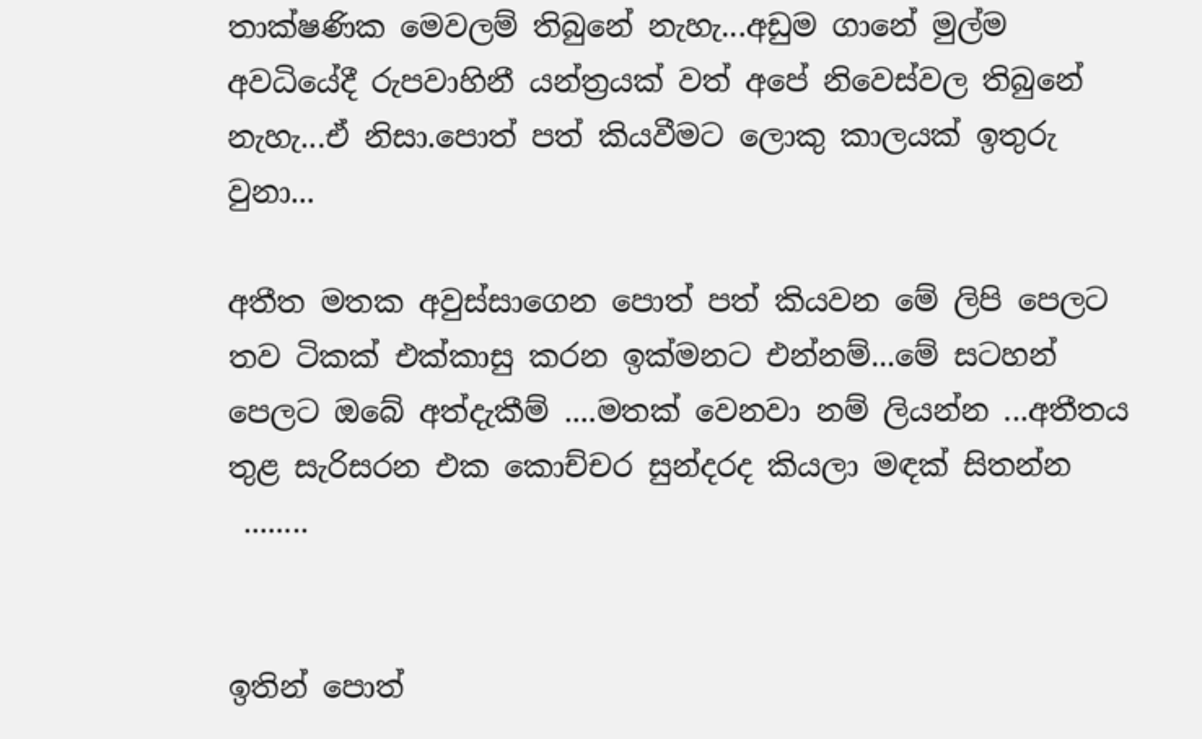තාක්ෂණික මෙවලම් තිබුනේ නැහැ...අඩුම ගානේ මුල්ම අවධියේදී රුපවාහිනී යන්ත්‍රයක් වත් අපේ නිවෙස්වල තිබුනේ නැහැ...ඒ නිසා.පොත් පත් කියවීමට ලොකු කාලයක් ඉතුරු වුනා...

අතීත මතක අවුස්සාගෙන පොත් පත් කියවන මේ ලිපි පෙලට තව ටිකක් එක්කාසු කරන ඉක්මනට එන්නම්...මේ සටහන් පෙලට ඔබේ අත්දැකීම් ....මතක් වෙනවා නම් ලියන්න ...අතීතය තුළ සැරිසරන එක කොච්චර සුන්දරද කියලා මඳක් සිතන්න
 ........


ඉතින් පොත්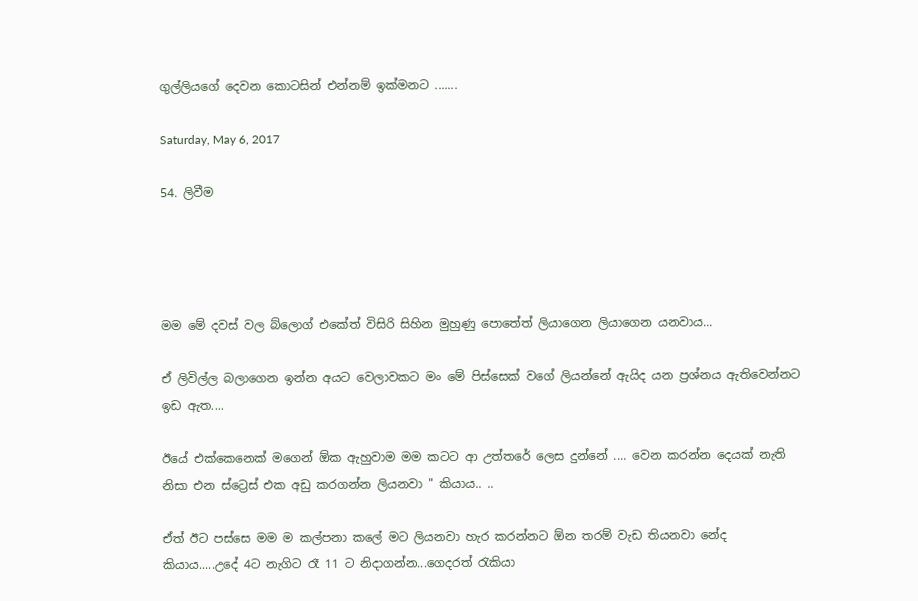ගුල්ලියගේ දෙවන කොටසින් එන්නම් ඉක්මනට .......

Saturday, May 6, 2017

54. ලිවීම




මම මේ දවස් වල බ්ලොග් එකේත් විසිරි සිහින මුහුණු පොතේත් ලියාගෙන ලියාගෙන යනවාය...

ඒ ලිවිල්ල බලාගෙන ඉන්න අයට වෙලාවකට මං මේ පිස්සෙක් වගේ ලියන්නේ ඇයිද යන ප්‍රශ්නය ඇතිවෙන්නට ඉඩ ඇත....

ඊයේ එක්කෙනෙක් මගෙන් ඕක ඇහුවාම මම කටට ආ උත්තරේ ලෙස දුන්නේ .... වෙන කරන්න දෙයක් නැති නිසා එන ස්ට්‍රෙස් එක අඩු කරගන්න ලියනවා " කියාය.. ..

ඒත් ඊට පස්සෙ මම ම කල්පනා කලේ මට ලියනවා හැර කරන්නට ඕන තරම් වැඩ තියනවා නේද කියාය.....උදේ 4ට නැගිට රෑ 11 ට නිදාගන්න...ගෙදරත් රැකියා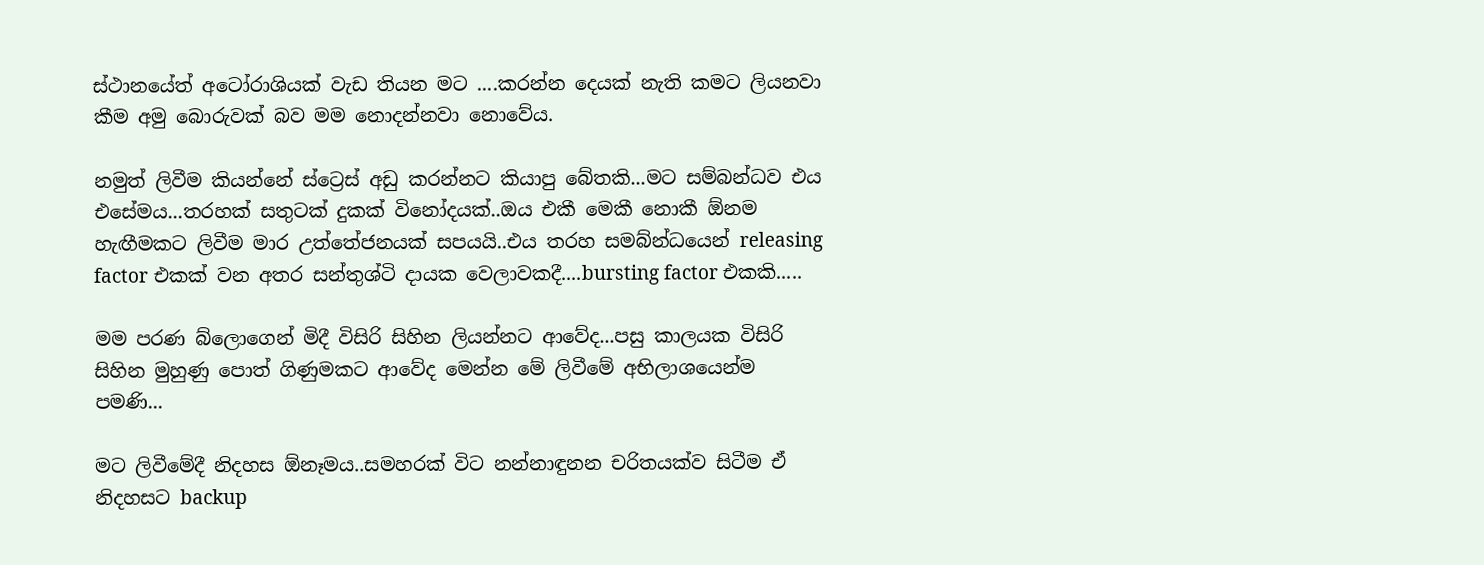ස්ථානයේත් අටෝරාශියක් වැඩ තියන මට ....කරන්න දෙයක් නැති කමට ලියනවා කීම අමු බොරුවක් බව මම නොදන්නවා නොවේය.

නමුත් ලිවීම කියන්නේ ස්ට්‍රෙස් අඩු කරන්නට කියාපු බේතකි...මට සම්බන්ධව එය එසේමය...තරහක් සතුටක් දුකක් විනෝදයක්..ඔය එකී මෙකී නොකී ඕනම හැඟීමකට ලිවීම මාර උත්තේජනයක් සපයයි..එය තරහ සමබ්න්ධයෙන් releasing factor එකක් වන අතර සන්තුශ්ටි දායක වෙලාවකදී....bursting factor එකකි.....

මම පරණ බ්ලොගෙන් මිදී විසිරි සිහින ලියන්නට ආවේද...පසු කාලයක විසිරි සිහින මුහුණු පොත් ගිණුමකට ආවේද මෙන්න මේ ලිවීමේ අභිලාශයෙන්ම පමණි...

මට ලිවීමේදී නිදහස ඕනෑමය..සමහරක් විට නන්නාඳුනන චරිතයක්ව සිටීම ඒ නිදහසට backup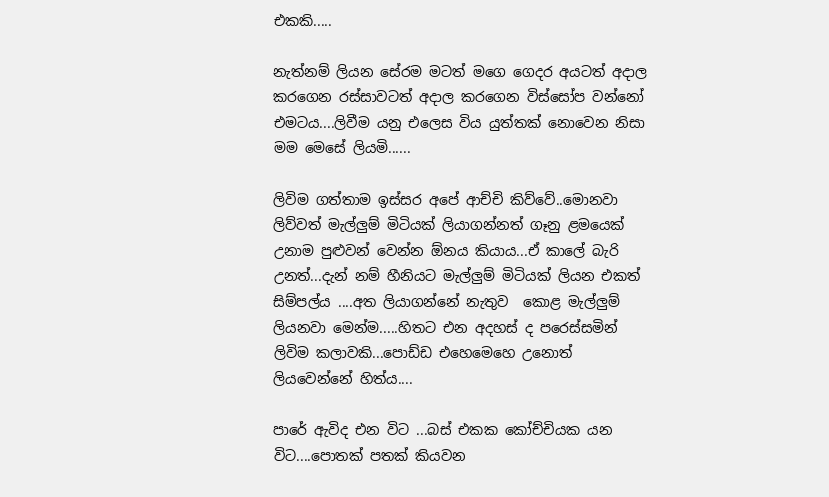එකකි.....

නැත්නම් ලියන සේරම මටත් මගෙ ගෙදර අයටත් අදාල කරගෙන රස්සාවටත් අදාල කරගෙන විස්සෝප වන්නෝ එමටය....ලිවීම යනු එලෙස විය යුත්තක් නොවෙන නිසා මම මෙසේ ලියමි......

ලිවිම ගත්තාම ඉස්සර අපේ ආච්චි කිව්වේ..මොනවා ලිව්වත් මැල්ලුම් මිටියක් ලියාගන්නත් ගෑනු ළමයෙක් උනාම පුළුවන් වෙන්න ඕනය කියාය...ඒ කාලේ බැරි උනත්...දැන් නම් හීනියට මැල්ලුම් මිටියක් ලියන එකත් සිම්පල්ය ....අත ලියාගන්නේ නැතුව  කොළ මැල්ලුම් ලියනවා මෙන්ම.....හිතට එන අදහස් ද පරෙස්සමින් ලිවිම කලාවකි...පොඩ්ඩ එහෙමෙහෙ උනොත් ලියවෙන්නේ හිත්ය....

පාරේ ඇවිද එන විට ...බස් එකක කෝච්චියක යන විට....පොතක් පතක් කියවන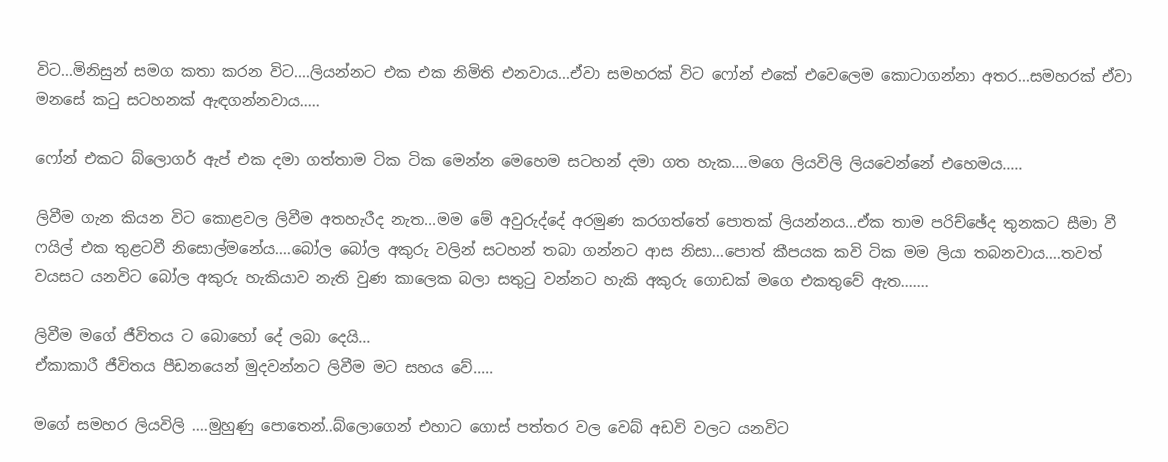විට...මිනිසුන් සමග කතා කරන විට....ලියන්නට එක එක නිමිති එනවාය...ඒවා සමහරක් විට ෆෝන් එකේ එවෙලෙම කොටාගන්නා අතර...සමහරක් ඒවා මනසේ කටු සටහනක් ඇඳගන්නවාය.....

ෆෝන් එකට බ්ලොගර් ඇප් එක දමා ගත්තාම ටික ටික මෙන්න මෙහෙම සටහන් දමා ගත හැක....මගෙ ලියවිලි ලියවෙන්නේ එහෙමය.....

ලිවීම ගැන කියන විට කොළවල ලිවීම අතහැරීද නැත...මම මේ අවුරුද්දේ අරමුණ කරගත්තේ පොතක් ලියන්නය...ඒක තාම පරිච්ඡේද තුනකට සීමා වී ෆයිල් එක තුළටවී නිසොල්මනේය....බෝල බෝල අකුරු වලින් සටහන් තබා ගන්නට ආස නිසා...පොත් කීපයක කවි ටික මම ලියා තබනවාය....තවත් වයසට යනවිට බෝල අකුරු හැකියාව නැති වුණ කාලෙක බලා සතුටු වන්නට හැකි අකුරු ගොඩක් මගෙ එකතුවේ ඇත.......

ලිවීම මගේ ජීවිතය ට බොහෝ දේ ලබා දෙයි...
ඒකාකාරී ජීවිතය පීඩනයෙන් මුදවන්නට ලිවීම මට සහය වේ.....

මගේ සමහර ලියවිලි ....මුහුණු පොතෙන්..බ්ලොගෙන් එහාට ගොස් පත්තර වල වෙබ් අඩවි වලට යනවිට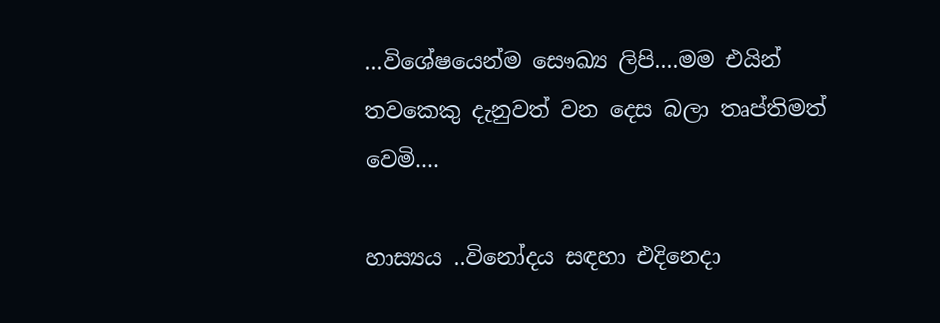...විශේෂයෙන්ම සෞඛ්‍ය ලිපි....මම එයින් තවකෙකු දැනුවත් වන දෙස බලා තෘප්තිමත් වෙමි....

හාස්‍යය ..විනෝදය සඳහා එදිනෙදා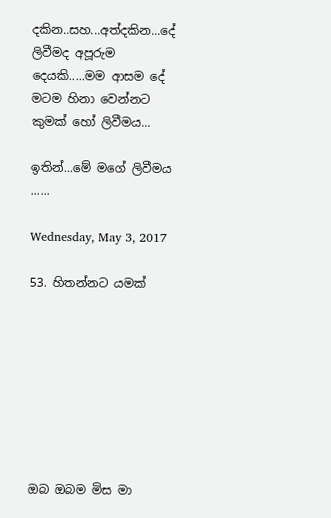දකින..සහ...අත්දකින...දේ ලිවීමද අපූරුම දෙයකි.....මම ආසම දේ මටම හිනා වෙන්නට කුමක් හෝ ලිවීමය...

ඉතින්...මේ මගේ ලිවීමය ......

Wednesday, May 3, 2017

53. හිතන්නට යමක්








ඔබ ඔබම මිස මා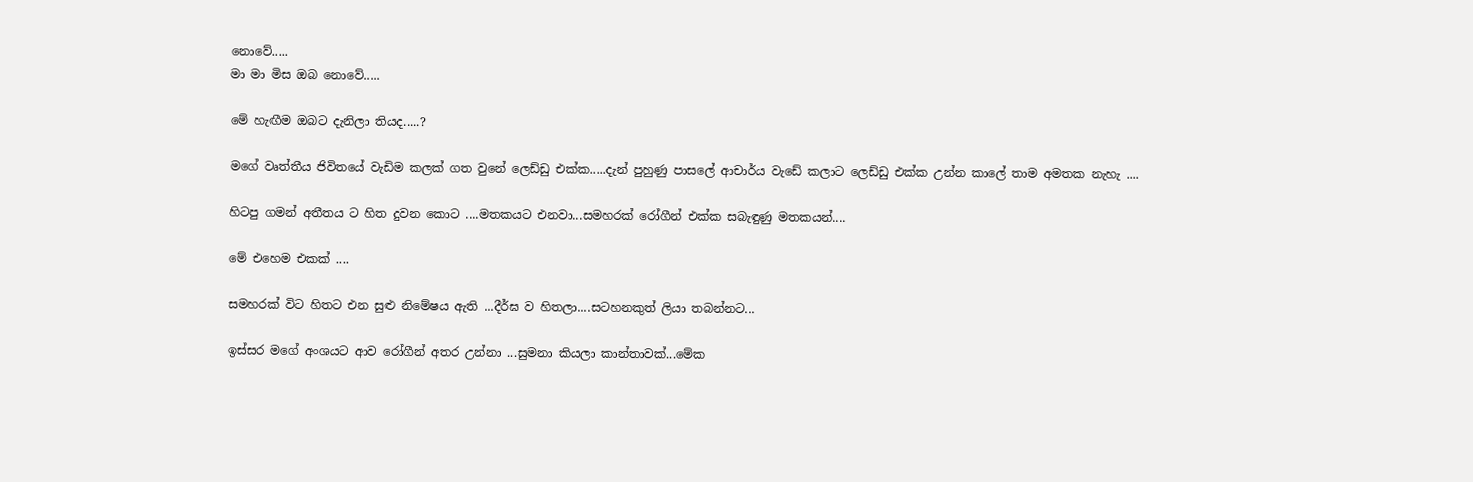නොවේ.....
මා මා මිස ඔබ නොවේ.....

මේ හැඟීම ඔබට දැනිලා තියද.....?

මගේ වෘත්තීය ජිවිතයේ වැඩිම කලක් ගත වුනේ ලෙඩ්ඩු එක්ක.....දැන් පුහුණු පාසලේ ආචාර්ය වැඩේ කලාට ලෙඩ්ඩු එක්ක උන්න කාලේ තාම අමතක නැහැ ....

හිටපු ගමන් අතීතය ට හිත දුවන කොට ....මතකයට එනවා...සමහරක් රෝගීන් එක්ක සබැඳුණු මතකයන්....

මේ එහෙම එකක් ....

සමහරක් විට හිතට එන සුළු නිමේෂය ඇති ...දීර්ඝ ව හිතලා....සටහනකුත් ලියා තබන්නට...

ඉස්සර මගේ අංශයට ආව රෝගීන් අතර උන්නා ...සුමනා කියලා කාන්තාවක්...මේක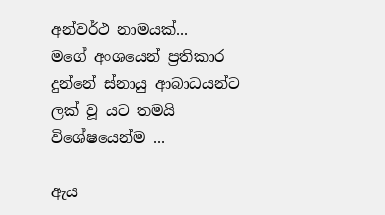අන්වර්ථ නාමයක්...
මගේ අංශයෙන් ප්‍රතිකාර දුන්නේ ස්නායු ආබාධයන්ට ලක් වූ යට තමයි විශේෂයෙන්ම ...

ඇය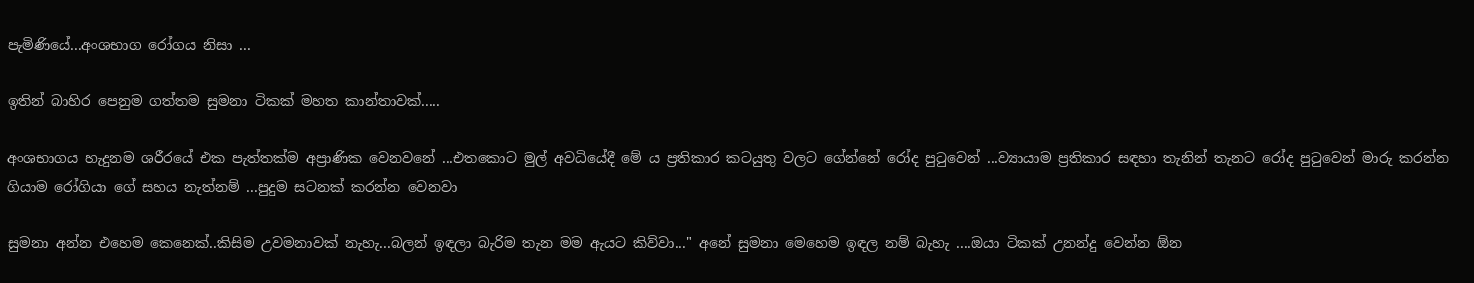පැමිණියේ...අංශභාග රෝගය නිසා ...

ඉතින් බාහිර පෙනුම ගත්තම සුමනා ටිකක් මහත කාන්තාවක්.....

අංශභාගය හැදුනම ශරීරයේ එක පැත්තක්ම අප්‍රාණික වෙනවනේ ...එතකොට මුල් අවධියේදී මේ ය ප්‍රතිකාර කටයුතු වලට ගේන්නේ රෝද පුටුවෙන් ...ව්‍යායාම ප්‍රතිකාර සඳහා තැනින් තැනට රෝද පුටුවෙන් මාරු කරන්න ගියාම රෝගියා ගේ සහය නැත්නම් ...පුදුම සටනක් කරන්න වෙනවා

සුමනා අන්න එහෙම කෙනෙක්..කිසිම උවමනාවක් නැහැ...බලන් ඉඳලා බැරිම තැන මම ඇයට කිව්වා..." අනේ සුමනා මෙහෙම ඉඳල නම් බැහැ ....ඔයා ටිකක් උනන්දු වෙන්න ඕන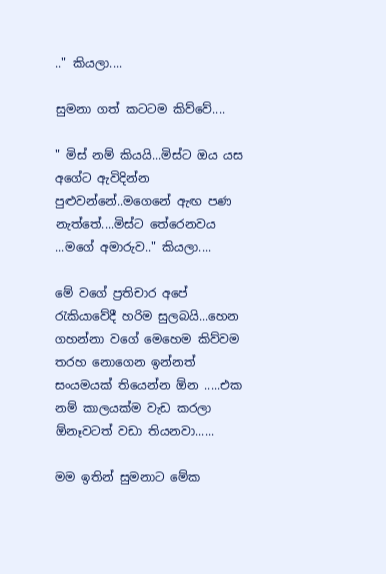.." කියලා....

සුමනා ගත් කටටම කිව්වේ....

" මිස් නම් කියයි...මිස්ට ඔය යස අගේට ඇවිදින්න පුළුවන්නේ..මගෙනේ ඇඟ පණ නැත්තේ....මිස්ට තේරෙනවය ...මගේ අමාරුව.." කියලා....

මේ වගේ ප්‍රතිචාර අපේ රැකියාවේදී හරිම සුලබයි...හෙන ගහන්නා වගේ මෙහෙම කිව්වම තරහ නොගෙන ඉන්නත් සංයමයක් තියෙන්න ඕන .....එක නම් කාලයක්ම වැඩ කරලා ඕනෑවටත් වඩා තියනවා......

මම ඉතින් සුමනාට මේක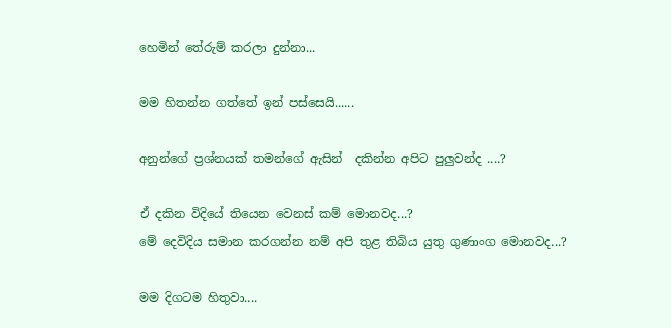හෙමින් තේරුම් කරලා දුන්නා...

මම හිතන්න ගත්තේ ඉන් පස්සෙයි......

අනුන්ගේ ප්‍රශ්නයක් තමන්ගේ ඇසින්  දකින්න අපිට පුලුවන්ද ....?

ඒ දකින විදියේ තියෙන වෙනස් කම් මොනවද...?
මේ දෙවිදිය සමාන කරගන්න නම් අපි තුළ තිබිය යුතු ගුණාංග මොනවද...?

මම දිගටම හිතුවා....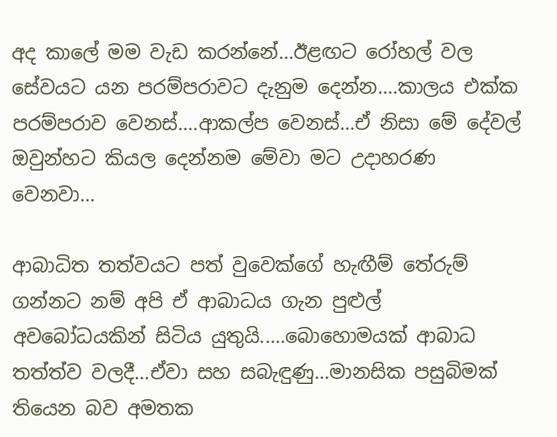අද කාලේ මම වැඩ කරන්නේ...ඊළඟට රෝහල් වල සේවයට යන පරම්පරාවට දැනුම දෙන්න....කාලය එක්ක පරම්පරාව වෙනස්....ආකල්ප වෙනස්...ඒ නිසා මේ දේවල් ඔවුන්හට කියල දෙන්නම මේවා මට උදාහරණ වෙනවා...

ආබාධිත තත්වයට පත් වුවෙක්ගේ හැඟීම් තේරුම් ගන්නට නම් අපි ඒ ආබාධය ගැන පුළුල් අවබෝධයකින් සිටිය යුතුයි.....බොහොමයක් ආබාධ තත්ත්ව වලදී...ඒවා සහ සබැඳුණු...මානසික පසුබිමක් තියෙන බව අමතක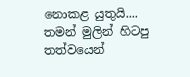නොකළ යුතුයි....
තමන් මුලින් හිටපු තත්වයෙන්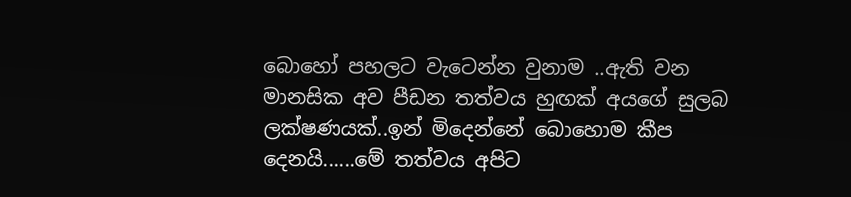බොහෝ පහලට වැටෙන්න වුනාම ..ඇති වන මානසික අව පීඩන තත්වය හුඟක් අයගේ සුලබ ලක්ෂණයක්..ඉන් මිදෙන්නේ බොහොම කීප දෙනයි......මේ තත්වය අපිට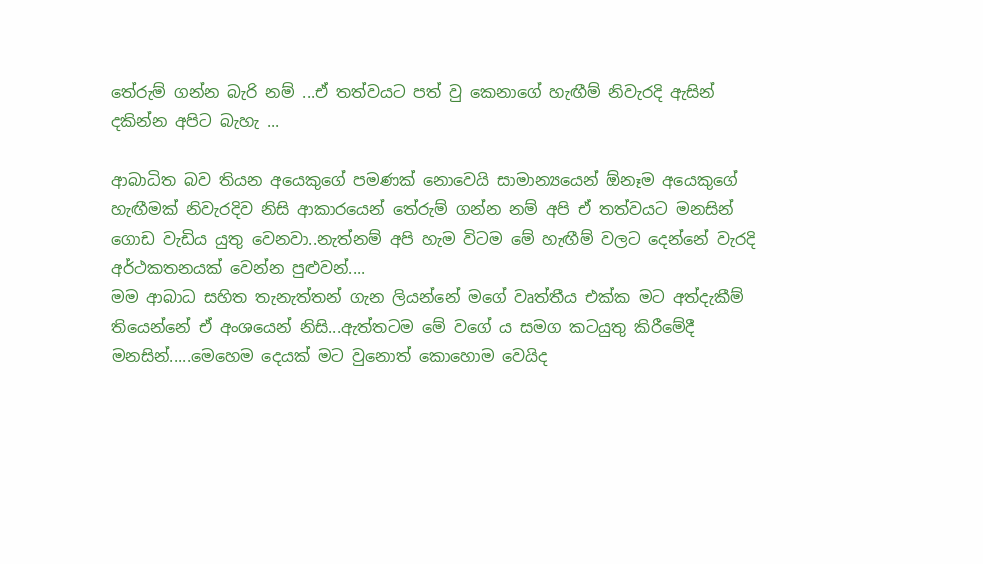තේරුම් ගන්න බැරි නම් ...ඒ තත්වයට පත් වු කෙනාගේ හැඟීම් නිවැරදි ඇසින් දකින්න අපිට බැහැ ...

ආබාධිත බව තියන අයෙකුගේ පමණක් නොවෙයි සාමාන්‍යයෙන් ඕනෑම අයෙකුගේ හැඟීමක් නිවැරදිව නිසි ආකාරයෙන් තේරුම් ගන්න නම් අපි ඒ තත්වයට මනසින් ගොඩ වැඩිය යුතු වෙනවා..නැත්නම් අපි හැම විටම මේ හැඟීම් වලට දෙන්නේ වැරදි අර්ථකතනයක් වෙන්න පුළුවන්....
මම ආබාධ සහිත තැනැත්තන් ගැන ලියන්නේ මගේ වෘත්තීය එක්ක මට අත්දැකීම් තියෙන්නේ ඒ අංශයෙන් නිසි...ඇත්තටම මේ වගේ ය සමග කටයුතු කිරීමේදී මනසින්.....මෙහෙම දෙයක් මට වුනොත් කොහොම වෙයිද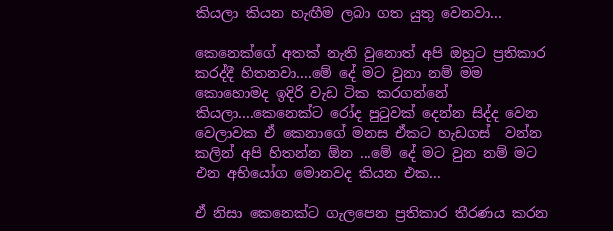කියලා කියන හැඟීම ලබා ගත යුතු වෙනවා...

කෙනෙක්ගේ අතක් නැති වුනොත් අපි ඔහුට ප්‍රතිකාර කරද්දී හිතනවා....මේ දේ මට වුනා නම් මම කොහොමද ඉදිරි වැඩ ටික කරගන්නේ කියලා....කෙනෙක්ට රෝද පුටුවක් දෙන්න සිද්ද වෙන වෙලාවක ඒ කෙනාගේ මනස ඒකට හැඩගස්  වන්න කලින් අපි හිතන්න ඕන ...මේ දේ මට වුන නම් මට එන අභියෝග මොනවද කියන එක...

ඒ නිසා කෙනෙක්ට ගැලපෙන ප්‍රතිකාර තීරණය කරන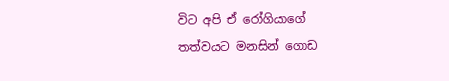විට අපි ඒ රෝගියාගේ තත්වයට මනසින් ගොඩ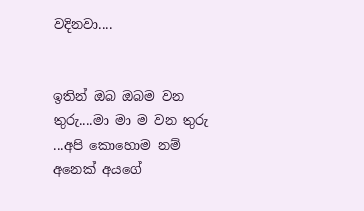වදිනවා....


ඉතින් ඔබ ඔබම වන තුරු....මා මා ම වන තුරු ...අපි කොහොම නම් අනෙක් අයගේ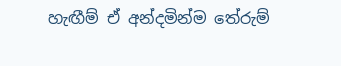හැඟීම් ඒ අන්දමින්ම තේරුම්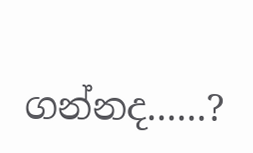ගන්නද......?